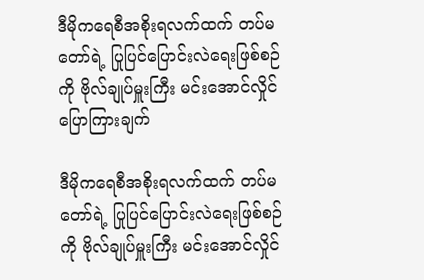ဒီမိုကရေစီအစိုးရလက်ထက် တပ်မတော်ရဲ့ ပြုပြင်ပြောင်းလဲရေးဖြစ်စဉ်ကို ဗိုလ်ချုပ်မှူးကြီး မင်းအောင်လှိုင် ပြောကြားချက်

ဒီမိုကရေစီအစိုးရလက်ထက် တပ်မတော်ရဲ့ ပြုပြင်ပြောင်းလဲရေးဖြစ်စဉ်ကို ဗိုလ်ချုပ်မှူးကြီး မင်းအောင်လှိုင်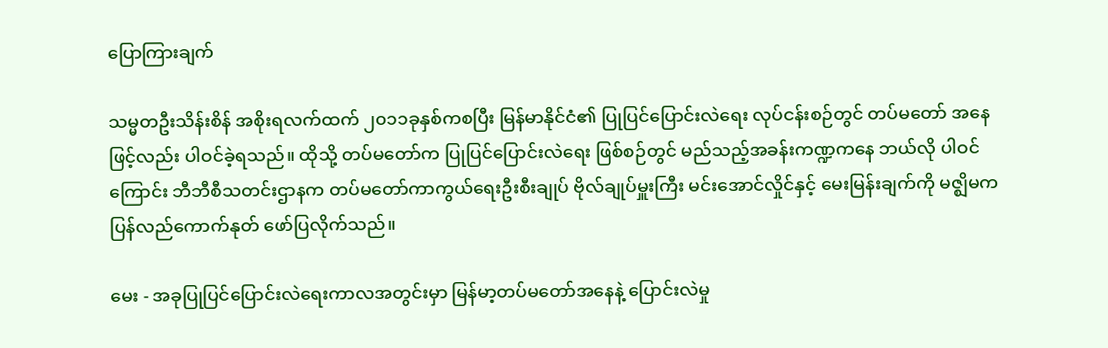ပြောကြားချက်

သမ္မတဦးသိန်းစိန် အစိုးရလက်ထက် ၂၀၁၁ခုနှစ်ကစပြီး မြန်မာနိုင်ငံ၏ ပြုပြင်ပြောင်းလဲရေး လုပ်ငန်းစဉ်တွင် တပ်မတော် အနေဖြင့်လည်း ပါဝင်ခဲ့ရသည်။ ထိုသို့ တပ်မတော်က ပြုပြင်ပြောင်းလဲရေး ဖြစ်စဉ်တွင် မည်သည့်အခန်းကဏ္ဍကနေ ဘယ်လို ပါဝင်ကြောင်း ဘီဘီစီသတင်းဌာနက တပ်မတော်ကာကွယ်ရေးဦးစီးချုပ် ဗိုလ်ချုပ်မှူးကြီး မင်းအောင်လှိုင်နှင့် မေးမြန်းချက်ကို မဇ္ဈိမက ပြန်လည်ကောက်နုတ် ဖော်ပြလိုက်သည်။

မေး - အခုပြုပြင်ပြောင်းလဲရေးကာလအတွင်းမှာ မြန်မာ့တပ်မတော်အနေနဲ့ ပြောင်းလဲမှု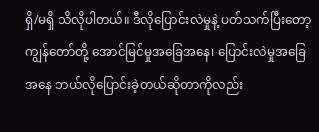ရှိ/မရှိ သိလိုပါတယ်။ ဒီလိုပြောင်းလဲမှုနဲ့ ပတ်သက်ပြီးတော့ ကျွန်တော်တို့ အောင်မြင်မှုအခြေအနေ၊ ပြောင်းလဲမှုအခြေ အနေ ဘယ်လိုပြောင်းခဲ့တယ်ဆိုတာကိုလည်း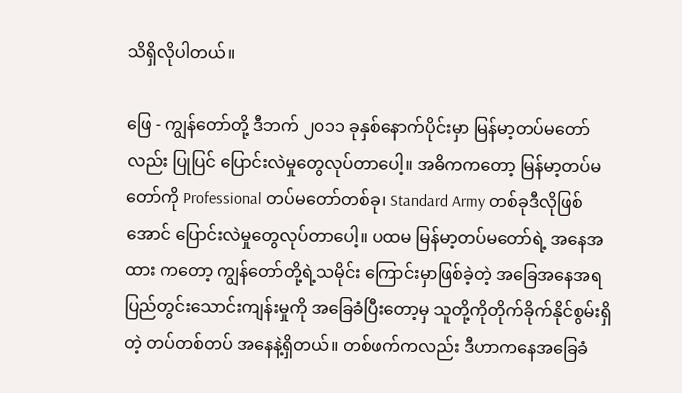သိရှိလိုပါတယ်။

ဖြေ - ကျွန်တော်တို့ ဒီဘက် ၂၀၁၁ ခုနှစ်နောက်ပိုင်းမှာ မြန်မာ့တပ်မတော်လည်း ပြုပြင် ပြောင်းလဲမှုတွေလုပ်တာပေါ့။ အဓိကကတော့ မြန်မာ့တပ်မတော်ကို Professional တပ်မတော်တစ်ခု၊ Standard Army တစ်ခုဒီလိုဖြစ်အောင် ပြောင်းလဲမှုတွေလုပ်တာပေါ့။ ပထမ မြန်မာ့တပ်မတော်ရဲ့ အနေအထား ကတော့ ကျွန်တော်တို့ရဲ့သမိုင်း ကြောင်းမှာဖြစ်ခဲ့တဲ့ အခြေအနေအရ ပြည်တွင်းသောင်းကျန်းမှုကို အခြေခံပြီးတော့မှ သူတို့ကိုတိုက်ခိုက်နိုင်စွမ်းရှိတဲ့ တပ်တစ်တပ် အနေနဲ့ရှိတယ်။ တစ်ဖက်ကလည်း ဒီဟာကနေအခြေခံ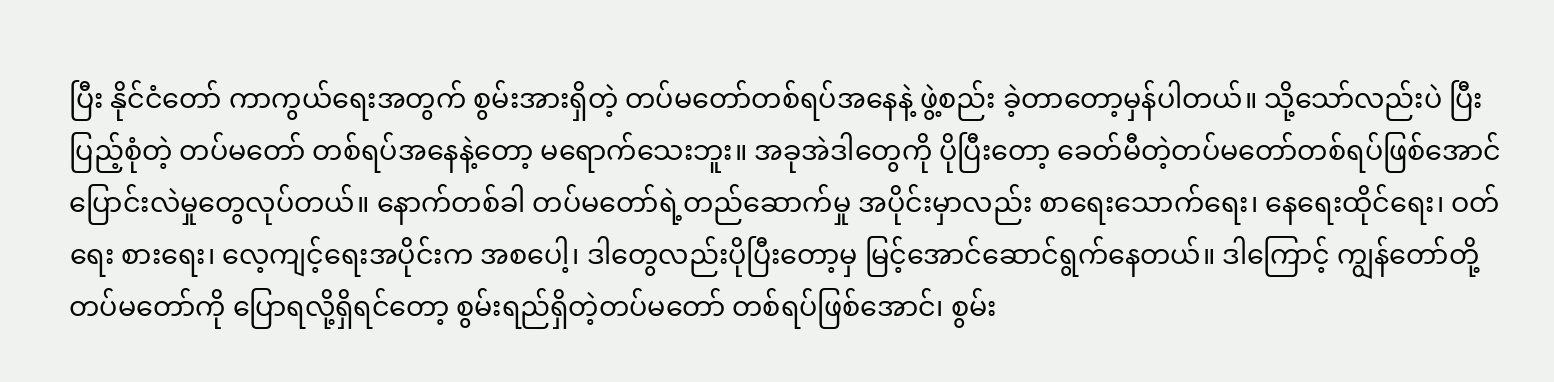ပြီး နိုင်ငံတော် ကာကွယ်ရေးအတွက် စွမ်းအားရှိတဲ့ တပ်မတော်တစ်ရပ်အနေနဲ့ ဖွဲ့စည်း ခဲ့တာတော့မှန်ပါတယ်။ သို့သော်လည်းပဲ ပြီးပြည့်စုံတဲ့ တပ်မတော် တစ်ရပ်အနေနဲ့တော့ မရောက်သေးဘူး။ အခုအဲဒါတွေကို ပိုပြီးတော့ ခေတ်မီတဲ့တပ်မတော်တစ်ရပ်ဖြစ်အောင် ပြောင်းလဲမှုတွေလုပ်တယ်။ နောက်တစ်ခါ တပ်မတော်ရဲ့တည်ဆောက်မှု အပိုင်းမှာလည်း စာရေးသောက်ရေး၊ နေရေးထိုင်ရေး၊ ဝတ်ရေး စားရေး၊ လေ့ကျင့်ရေးအပိုင်းက အစပေါ့၊ ဒါတွေလည်းပိုပြီးတော့မှ မြင့်အောင်ဆောင်ရွက်နေတယ်။ ဒါကြောင့် ကျွန်တော်တို့ တပ်မတော်ကို ပြောရလို့ရှိရင်တော့ စွမ်းရည်ရှိတဲ့တပ်မတော် တစ်ရပ်ဖြစ်အောင်၊ စွမ်း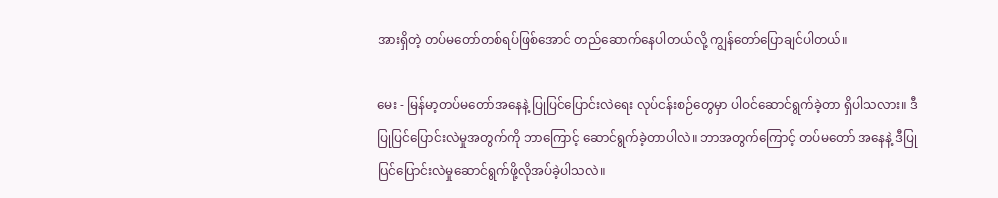အားရှိတဲ့ တပ်မတော်တစ်ရပ်ဖြစ်အောင် တည်ဆောက်နေပါတယ်လို့ ကျွန်တော်ပြောချင်ပါတယ်။

မေး - မြန်မာ့တပ်မတော်အနေနဲ့ ပြုပြင်ပြောင်းလဲရေး လုပ်ငန်းစဉ်တွေမှာ ပါဝင်ဆောင်ရွက်ခဲ့တာ ရှိပါသလား။ ဒီပြုပြင်ပြောင်းလဲမှုအတွက်ကို ဘာကြောင့် ဆောင်ရွက်ခဲ့တာပါလဲ။ ဘာအတွက်ကြောင့် တပ်မတော် အနေနဲ့ ဒီပြုပြင်ပြောင်းလဲမှုဆောင်ရွက်ဖို့လိုအပ်ခဲ့ပါသလဲ။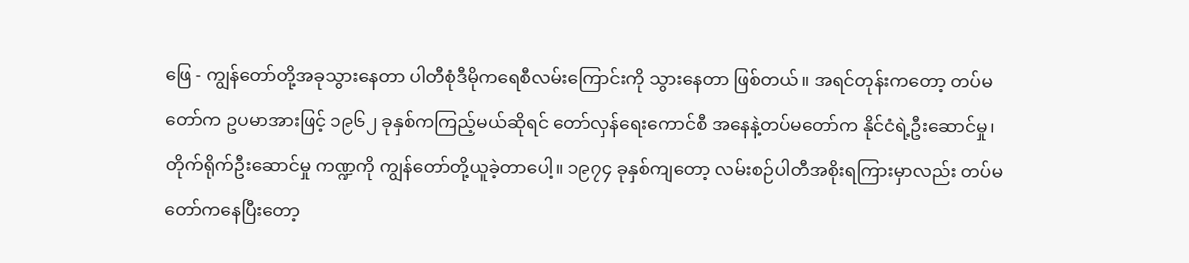ဖြေ - ကျွန်တော်တို့အခုသွားနေတာ ပါတီစုံဒီမိုကရေစီလမ်းကြောင်းကို သွားနေတာ ဖြစ်တယ်။ အရင်တုန်းကတော့ တပ်မတော်က ဥပမာအားဖြင့် ၁၉၆၂ ခုနှစ်ကကြည့်မယ်ဆိုရင် တော်လှန်ရေးကောင်စီ အနေနဲ့တပ်မတော်က နိုင်ငံရဲ့ဦးဆောင်မှု၊ တိုက်ရိုက်ဦးဆောင်မှု ကဏ္ဍကို ကျွန်တော်တို့ယူခဲ့တာပေါ့။ ၁၉၇၄ ခုနှစ်ကျတော့ လမ်းစဉ်ပါတီအစိုးရကြားမှာလည်း တပ်မတော်ကနေပြီးတော့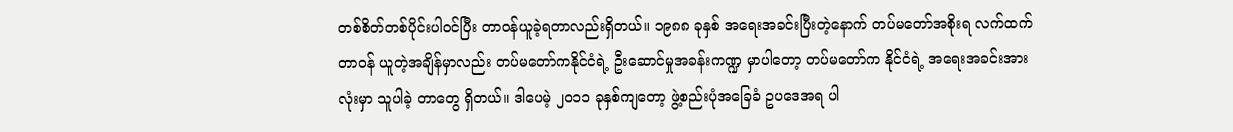တစ်စိတ်တစ်ပိုင်းပါဝင်ပြီး တာဝန်ယူခဲ့ရတာလည်းရှိတယ်။ ၁၉၈၈ ခုနှစ် အရေးအခင်းပြီးတဲ့နောက် တပ်မတော်အစိုးရ လက်ထက်တာဝန် ယူတဲ့အချိန်မှာလည်း တပ်မတော်ကနိုင်ငံရဲ့ ဦးဆောင်မှုအခန်းကဏ္ဍ မှာပါတော့ တပ်မတော်က နိုင်ငံရဲ့ အရေးအခင်းအားလုံးမှာ သူပါခဲ့ တာတွေ ရှိတယ်။ ဒါပေမဲ့ ၂၀၁၁ ခုနှစ်ကျတော့ ဖွဲ့စည်းပုံအခြေခံ ဥပဒေအရ ပါ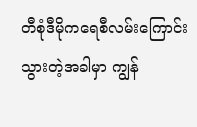တီစုံဒီမိုကရေစီလမ်းကြောင်း သွားတဲ့အခါမှာ ကျွန်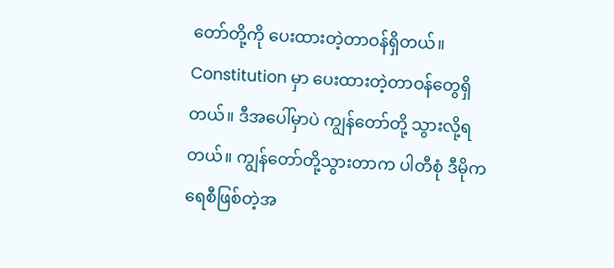တော်တို့ကို ပေးထားတဲ့တာဝန်ရှိတယ်။ Constitution မှာ ပေးထားတဲ့တာဝန်တွေရှိတယ်။ ဒီအပေါ်မှာပဲ ကျွန်တော်တို့ သွားလို့ရတယ်။ ကျွန်တော်တို့သွားတာက ပါတီစုံ ဒီမိုကရေစီဖြစ်တဲ့အ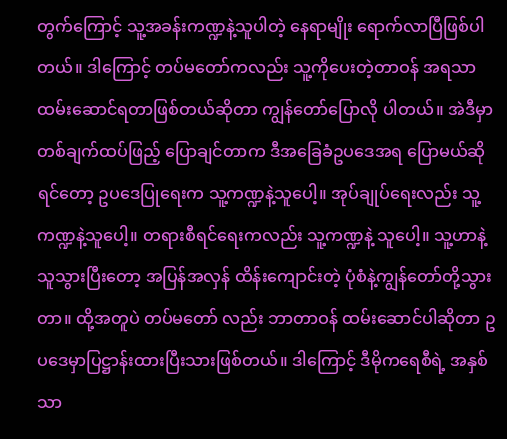တွက်ကြောင့် သူ့အခန်းကဏ္ဍနဲ့သူပါတဲ့ နေရာမျိုး ရောက်လာပြီဖြစ်ပါတယ်။ ဒါကြောင့် တပ်မတော်ကလည်း သူ့ကိုပေးတဲ့တာဝန် အရသာ ထမ်းဆောင်ရတာဖြစ်တယ်ဆိုတာ ကျွန်တော်ပြောလို ပါတယ်။ အဲဒီမှာ တစ်ချက်ထပ်ဖြည့် ပြောချင်တာက ဒီအခြေခံဥပဒေအရ ပြောမယ်ဆိုရင်တော့ ဥပဒေပြုရေးက သူ့ကဏ္ဍနဲ့သူပေါ့။ အုပ်ချုပ်ရေးလည်း သူ့ကဏ္ဍနဲ့သူပေါ့။ တရားစီရင်ရေးကလည်း သူ့ကဏ္ဍနဲ့ သူပေါ့။ သူ့ဟာနဲ့သူသွားပြီးတော့ အပြန်အလှန် ထိန်းကျောင်းတဲ့ ပုံစံနဲ့ကျွန်တော်တို့သွားတာ။ ထို့အတူပဲ တပ်မတော် လည်း ဘာတာဝန် ထမ်းဆောင်ပါဆိုတာ ဥပဒေမှာပြဋ္ဌာန်းထားပြီးသားဖြစ်တယ်။ ဒါကြောင့် ဒီမိုကရေစီရဲ့ အနှစ်သာ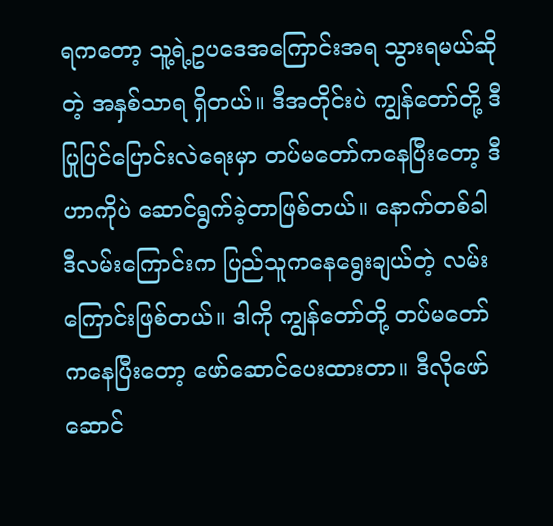ရကတော့ သူ့ရဲ့ဥပဒေအကြောင်းအရ သွားရမယ်ဆိုတဲ့ အနှစ်သာရ ရှိတယ်။ ဒီအတိုင်းပဲ ကျွန်တော်တို့ ဒီပြုပြင်ပြောင်းလဲရေးမှာ တပ်မတော်ကနေပြီးတော့ ဒီဟာကိုပဲ ဆောင်ရွက်ခဲ့တာဖြစ်တယ်။ နောက်တစ်ခါ ဒီလမ်းကြောင်းက ပြည်သူကနေရွေးချယ်တဲ့ လမ်းကြောင်းဖြစ်တယ်။ ဒါကို ကျွန်တော်တို့ တပ်မတော်ကနေပြီးတော့ ဖော်ဆောင်ပေးထားတာ။ ဒီလိုဖော်ဆောင်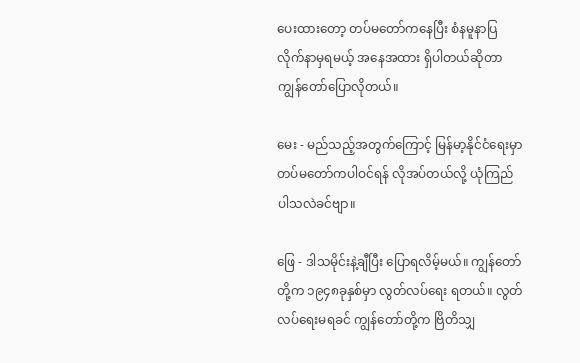ပေးထားတော့ တပ်မတော်ကနေပြီး စံနမူနာပြလိုက်နာမှရမယ့် အနေအထား ရှိပါတယ်ဆိုတာ ကျွန်တော်ပြောလိုတယ်။

မေး - မည်သည့်အတွက်ကြောင့် မြန်မာ့နိုင်ငံရေးမှာ တပ်မတော်ကပါဝင်ရန် လိုအပ်တယ်လို့ ယုံကြည်ပါသလဲခင်ဗျာ။

ဖြေ - ဒါသမိုင်းနဲ့ချီပြီး ပြောရလိမ့်မယ်။ ကျွန်တော်တို့က ၁၉၄၈ခုနှစ်မှာ လွတ်လပ်ရေး ရတယ်။ လွတ်လပ်ရေးမရခင် ကျွန်တော်တို့က ဗြိတိသျှ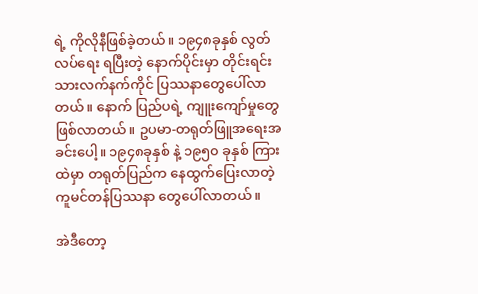ရဲ့ ကိုလိုနီဖြစ်ခဲ့တယ်။ ၁၉၄၈ခုနှစ် လွတ်လပ်ရေး ရပြီးတဲ့ နောက်ပိုင်းမှာ တိုင်းရင်းသားလက်နက်ကိုင် ပြဿနာတွေပေါ်လာတယ်။ နောက် ပြည်ပရဲ့ ကျူးကျော်မှုတွေဖြစ်လာတယ်။ ဥပမာ-တရုတ်ဖြူအရေးအခင်းပေါ့။ ၁၉၄၈ခုနှစ် နဲ့ ၁၉၅၀ ခုနှစ် ကြားထဲမှာ တရုတ်ပြည်က နေထွက်ပြေးလာတဲ့ ကူမင်တန်ပြဿနာ တွေပေါ်လာတယ်။

အဲဒီတော့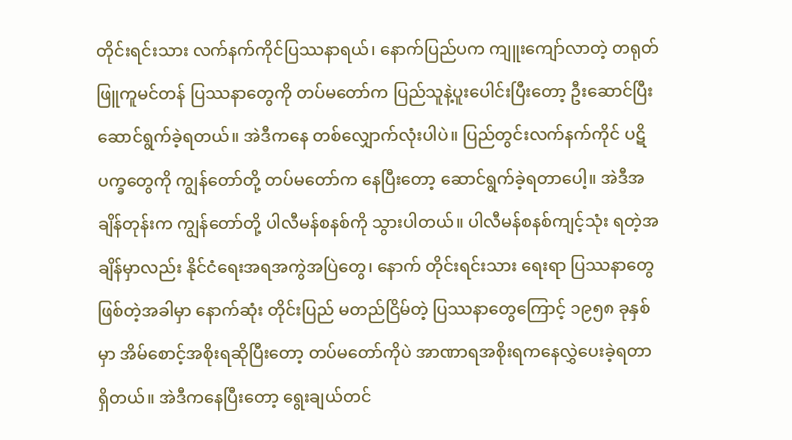တိုင်းရင်းသား လက်နက်ကိုင်ပြဿနာရယ်၊ နောက်ပြည်ပက ကျူးကျော်လာတဲ့ တရုတ်ဖြူကူမင်တန် ပြဿနာတွေကို တပ်မတော်က ပြည်သူနဲ့ပူးပေါင်းပြီးတော့ ဦးဆောင်ပြီးဆောင်ရွက်ခဲ့ရတယ်။ အဲဒီကနေ တစ်လျှောက်လုံးပါပဲ။ ပြည်တွင်းလက်နက်ကိုင် ပဋိပက္ခတွေကို ကျွန်တော်တို့ တပ်မတော်က နေပြီးတော့ ဆောင်ရွက်ခဲ့ရတာပေါ့။ အဲဒီအချိန်တုန်းက ကျွန်တော်တို့ ပါလီမန်စနစ်ကို သွားပါတယ်။ ပါလီမန်စနစ်ကျင့်သုံး ရတဲ့အချိန်မှာလည်း နိုင်ငံရေးအရအကွဲအပြဲတွေ၊ နောက် တိုင်းရင်းသား ရေးရာ ပြဿနာတွေ ဖြစ်တဲ့အခါမှာ နောက်ဆုံး တိုင်းပြည် မတည်ငြိမ်တဲ့ ပြဿနာတွေကြောင့် ၁၉၅၈ ခုနှစ်မှာ အိမ်စောင့်အစိုးရဆိုပြီးတော့ တပ်မတော်ကိုပဲ အာဏာရအစိုးရကနေလွှဲပေးခဲ့ရတာရှိတယ်။ အဲဒီကနေပြီးတော့ ရွေးချယ်တင်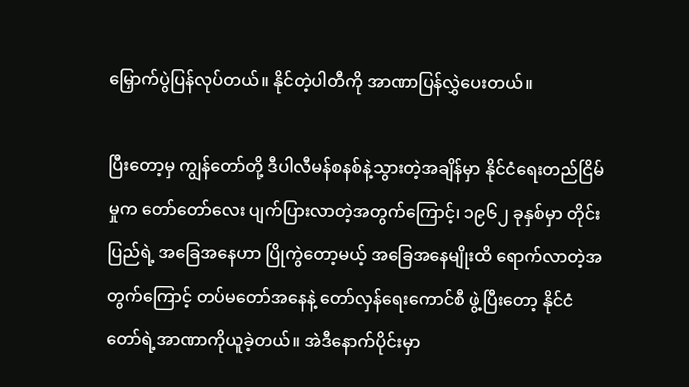မြှောက်ပွဲပြန်လုပ်တယ်။ နိုင်တဲ့ပါတီကို အာဏာပြန်လွှဲပေးတယ်။

ပြီးတော့မှ ကျွန်တော်တို့ ဒီပါလီမန်စနစ်နဲ့သွားတဲ့အချိန်မှာ နိုင်ငံရေးတည်ငြိမ်မှုက တော်တော်လေး ပျက်ပြားလာတဲ့အတွက်ကြောင့်၊ ၁၉၆၂ ခုနှစ်မှာ တိုင်းပြည်ရဲ့ အခြေအနေဟာ ပြိုကွဲတော့မယ့် အခြေအနေမျိုးထိ ရောက်လာတဲ့အတွက်ကြောင့် တပ်မတော်အနေနဲ့ တော်လှန်ရေးကောင်စီ ဖွဲ့ပြီးတော့ နိုင်ငံတော်ရဲ့အာဏာကိုယူခဲ့တယ်။ အဲဒီနောက်ပိုင်းမှာ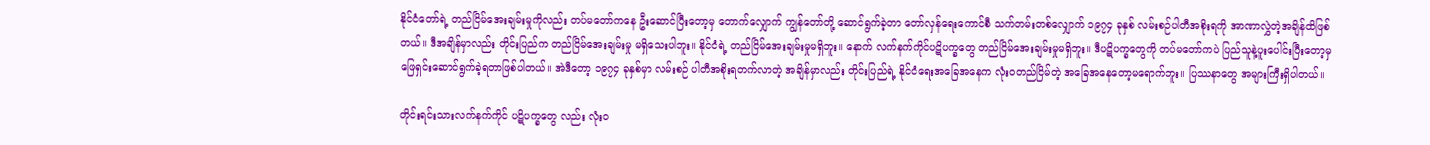နိုင်ငံတော်ရဲ့ တည်ငြိမ်အေးချမ်းမှုကိုလည်း တပ်မတော်ကနေ ဦးဆောင်ပြီးတော့မှ တောက်လျှောက် ကျွန်တော်တို့ ဆောင်ရွက်ခဲ့တာ တော်လှန်ရေးကောင်စီ သက်တမ်းတစ်လျှောက် ၁၉၇၄ ခုနှစ် လမ်းစဉ်ပါတီအစိုးရကို အာဏာလွှဲတဲ့အချိန်ထိဖြစ်တယ်။ ဒီအချိန်မှာလည်း တိုင်းပြည်က တည်ငြိမ်အေးချမ်းမှု မရှိသေးပါဘူး။ နိုင်ငံရဲ့ တည်ငြိမ်အေးချမ်းမှုမရှိဘူး။ နောက် လက်နက်ကိုင်ပဋိပက္ခတွေ တည်ငြိမ်အေးချမ်းမှုမရှိဘူး။ ဒီပဋိပက္ခတွေကို တပ်မတော်ကပဲ ပြည်သူနဲ့ပူးပေါင်းပြီးတော့မှ ဖြေရှင်းဆောင်ရွက်ခဲ့ရတာဖြစ်ပါတယ်။ အဲဒီတော့ ၁၉၇၄ ခုနှစ်မှာ လမ်းစဉ် ပါတီအစိုးရတက်လာတဲ့ အချိန်မှာလည်း တိုင်းပြည်ရဲ့ နိုင်ငံရေးအခြေအနေက လုံးဝတည်ငြိမ်တဲ့ အခြေအနေတော့မရောက်ဘူး။ ပြဿနာတွေ အများကြီးရှိပါတယ်။

တိုင်းရင်းသားလက်နက်ကိုင် ပဋိပက္ခတွေ လည်း လုံးဝ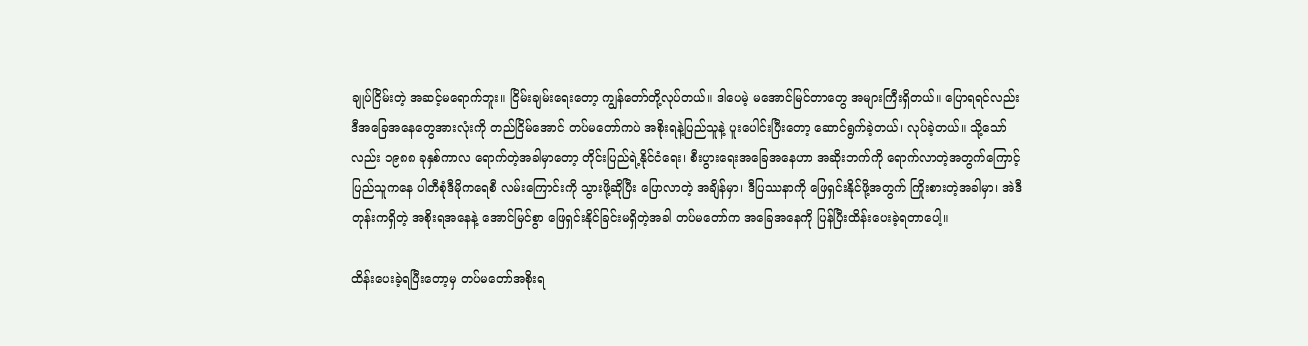ချုပ်ငြိမ်းတဲ့ အဆင့်မရောက်ဘူး။ ငြိမ်းချမ်းရေးတော့ ကျွန်တော်တို့လုပ်တယ်။ ဒါပေမဲ့ မအောင်မြင်တာတွေ အများကြီးရှိတယ်။ ပြောရရင်လည်း ဒီအခြေအနေတွေအားလုံးကို တည်ငြိမ်အောင် တပ်မတော်ကပဲ အစိုးရနဲ့ပြည်သူနဲ့ ပူးပေါင်းပြီးတော့ ဆောင်ရွက်ခဲ့တယ်၊ လုပ်ခဲ့တယ်။ သို့သော်လည်း ၁၉၈၈ ခုနှစ်ကာလ ရောက်တဲ့အခါမှာတော့ တိုင်းပြည်ရဲ့နိုင်ငံရေး၊ စီးပွားရေးအခြေအနေဟာ အဆိုးဘက်ကို ရောက်လာတဲ့အတွက်ကြောင့် ပြည်သူကနေ ပါတီစုံဒီမိုကရေစီ လမ်းကြောင်းကို သွားဖို့ဆိုပြီး ပြောလာတဲ့ အချိန်မှာ၊ ဒီပြဿနာကို ဖြေရှင်းနိုင်ဖို့အတွက် ကြိုးစားတဲ့အခါမှာ၊ အဲဒီတုန်းကရှိတဲ့ အစိုးရအနေနဲ့ အောင်မြင်စွာ ဖြေရှင်းနိုင်ခြင်းမရှိတဲ့အခါ တပ်မတော်က အခြေအနေကို ပြန်ပြီးထိန်းပေးခဲ့ရတာပေါ့။

ထိန်းပေးခဲ့ရပြီးတော့မှ တပ်မတော်အစိုးရ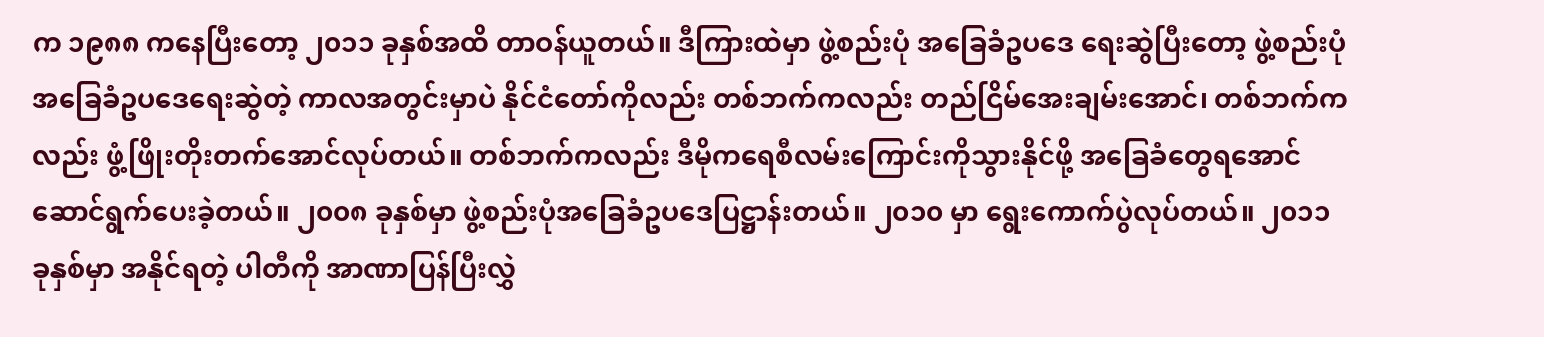က ၁၉၈၈ ကနေပြီးတော့ ၂၀၁၁ ခုနှစ်အထိ တာဝန်ယူတယ်။ ဒီကြားထဲမှာ ဖွဲ့စည်းပုံ အခြေခံဥပဒေ ရေးဆွဲပြီးတော့ ဖွဲ့စည်းပုံအခြေခံဥပဒေရေးဆွဲတဲ့ ကာလအတွင်းမှာပဲ နိုင်ငံတော်ကိုလည်း တစ်ဘက်ကလည်း တည်ငြိမ်အေးချမ်းအောင်၊ တစ်ဘက်ကလည်း ဖွံ့ဖြိုးတိုးတက်အောင်လုပ်တယ်။ တစ်ဘက်ကလည်း ဒီမိုကရေစီလမ်းကြောင်းကိုသွားနိုင်ဖို့ အခြေခံတွေရအောင် ဆောင်ရွက်ပေးခဲ့တယ်။ ၂၀၀၈ ခုနှစ်မှာ ဖွဲ့စည်းပုံအခြေခံဥပဒေပြဋ္ဌာန်းတယ်။ ၂၀၁၀ မှာ ရွေးကောက်ပွဲလုပ်တယ်။ ၂၀၁၁ ခုနှစ်မှာ အနိုင်ရတဲ့ ပါတီကို အာဏာပြန်ပြီးလွှဲ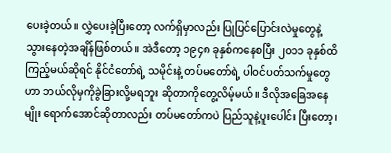ပေးခဲ့တယ်။ လွှဲပေးခဲ့ပြီးတော့ လက်ရှိမှာလည်း ပြုပြင်ပြောင်းလဲမှုတွေနဲ့ သွားနေတဲ့အချိန်ဖြစ်တယ်။ အဲဒီတော့ ၁၉၄၈ ခုနှစ်ကနေစပြီး ၂၀၁၁ ခုနှစ်ထိ ကြည့်မယ်ဆိုရင် နိုင်ငံတော်ရဲ့ သမိုင်းနဲ့ တပ်မတော်ရဲ့ ပါဝင်ပတ်သက်မှုတွေဟာ ဘယ်လိုမှကိုခွဲခြားလို့မရဘူး ဆိုတာကိုတွေ့လိမ့်မယ်။ ဒီလိုအခြေအနေမျိုး ရောက်အောင်ဆိုတာလည်း တပ်မတော်ကပဲ ပြည်သူနဲ့ပူးပေါင်း ပြီးတော့၊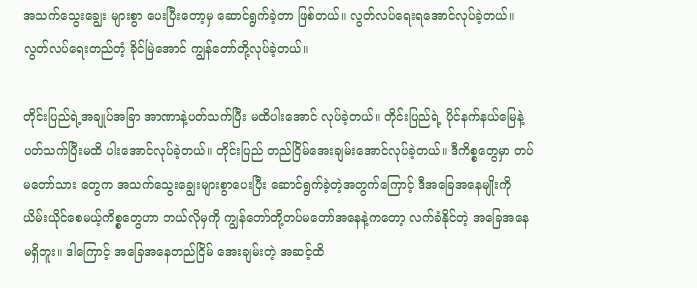အသက်သွေးချွေး များစွာ ပေးပြီးတော့မှ ဆောင်ရွက်ခဲ့တာ ဖြစ်တယ်။ လွတ်လပ်ရေးရအောင်လုပ်ခဲ့တယ်။ လွတ်လပ်ရေးတည်တံ့ ခိုင်မြဲအောင် ကျွန်တော်တို့လုပ်ခဲ့တယ်။

တိုင်းပြည်ရဲ့အချုပ်အခြာ အာဏာနဲ့ပတ်သက်ပြီး မထိပါးအောင် လုပ်ခဲ့တယ်။ တိုင်းပြည်ရဲ့ ပိုင်နက်နယ်မြေနဲ့ပတ်သက်ပြီးမထိ ပါးအောင်လုပ်ခဲ့တယ်။ တိုင်းပြည် တည်ငြိမ်အေးချမ်းအောင်လုပ်ခဲ့တယ်။ ဒီကိစ္စတွေမှာ တပ်မတော်သား တွေက အသက်သွေးချွေးများစွာပေးပြီး ဆောင်ရွက်ခဲ့တဲ့အတွက်ကြောင့် ဒီအခြေအနေမျိုးကို ယိမ်းယိုင်စေမယ့်ကိစ္စတွေဟာ ဘယ်လိုမှကို ကျွန်တော်တို့တပ်မတော်အနေနဲ့ကတော့ လက်ခံနိုင်တဲ့ အခြေအနေမရှိဘူး။ ဒါကြောင့် အခြေအနေတည်ငြိမ် အေးချမ်းတဲ့ အဆင့်ထိ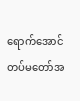ရောက်အောင် တပ်မတော်အ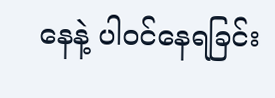နေနဲ့ ပါဝင်နေရခြင်း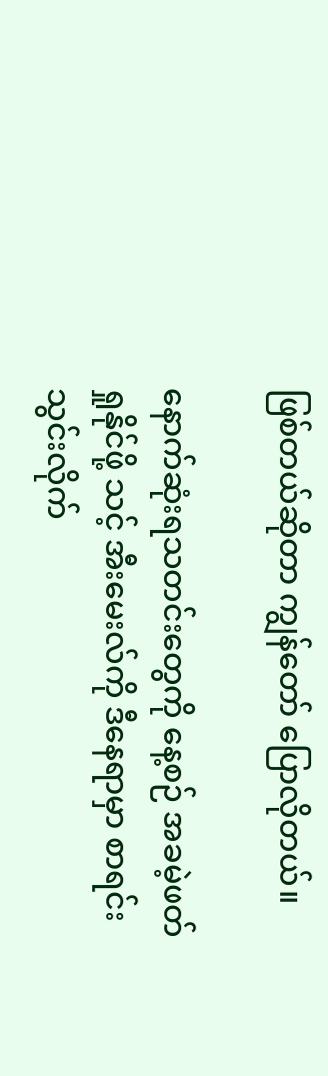ဖြစ်တယ်ဆိုတာ ကျွန်တော် ပြောလိုတယ်။

နောက်ဆုံးရသတင်းတွေကို နေ့စဉ် အခမဲ့ဖတ်ရှုနိုင်ဖို့ သင့် အီးမေးလ်ကို ဒီနေရာမှာ စာရင်းသွင်းလိုက်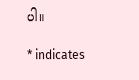ပါ။

* indicates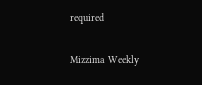required

Mizzima Weekly